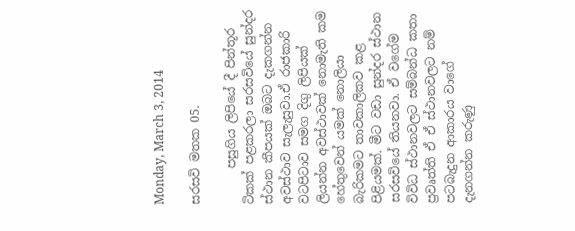Monday, March 3, 2014

සරසවි මතක 05.

      පසුගිය ලිපියේ දී පින්තූර ටිකක් පළකරලා සරසවියේ සුන්දර ස්ථාන කීපයක් ඔබට දැකගන්න අවස්ථාව සැලැසුවා.ඒ රාජකාරි වටපිටාව සමග දිගු ලිපියක් ලියන්න අවස්ථාවක් නොමැති කම හේතුවෙන් යමක් නොලියා බැරිකමට තාවකාලිකව කළ පිළියමක්. මීට වඩා සුන්දර ස්ථාන සරසවියේ තියනවා. ඒ වගේම විවිධ ස්ථානවලට සම්බන්ධ කතා ප්‍රවෘත්ති ඒ ඒ ස්ථානවලට නම් පටබැදුන ආකාරය වාගේ දැනගන්න කරුණු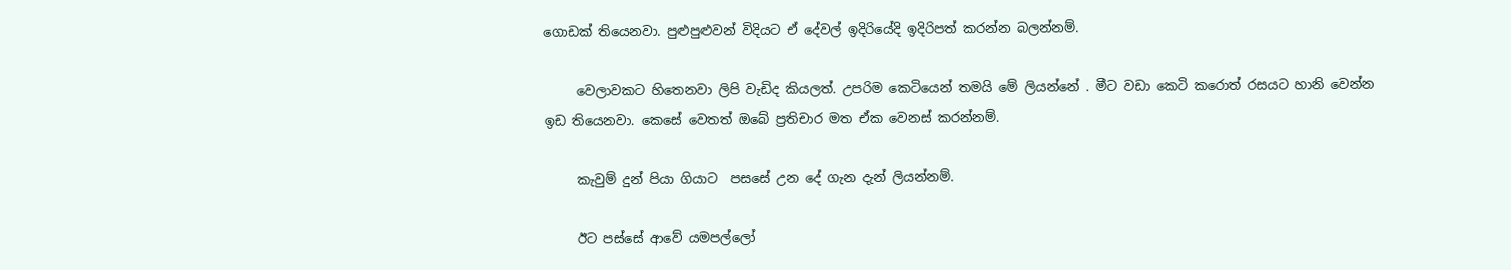ගොඩක් තියෙනවා. පුළුපුළුවන් විදියට ඒ දේවල් ඉදිරියේදි ඉදිරිපත් කරන්න බලන්නම්.

     වෙලාවකට හිතෙනවා ලිපි වැඩිද කියලත්. උපරිම කෙටියෙන් තමයි මේ ලියන්නේ . මීට වඩා කෙටි කරොත් රසයට හානි වෙන්න ඉඩ තියෙනවා. කෙසේ වෙතත් ඔබේ ප්‍රතිචාර මත ඒක වෙනස් කරන්නම්.

     කැවුම් දුන් පියා ගියාට  පසසේ උන දේ ගැන දැන් ලියන්නම්.

     ඊට පස්සේ ආවේ යමපල්ලෝ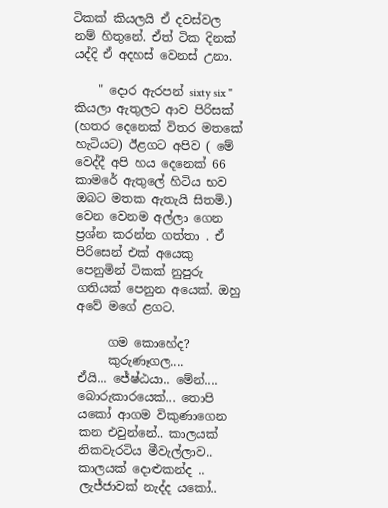ටිකක් කියලයි ඒ දවස්වල නම් හිතුනේ. ඒත් ටික දිනක් යද්දි ඒ අදහස් වෙනස් උනා.

    " දොර ඇරපන් sixty six " කියලා ඇතුලට ආව පිරිසක් (හතර දෙනෙක් විතර මතකේ හැටියට) ඊළගට අපිව ( මේ වෙද්දී අපි හය දෙනෙක් 66 කාමරේ ඇතුලේ හිටිය භව ඔබට මතක ඇතැයි සිතමි.) වෙන වෙනම අල්ලා ගෙන ප්‍රශ්න කරන්න ගත්තා . ඒ පිරිසෙන් එක් අයෙකු පෙනුමින් ටිකක් නුපුරු ගතියක් පෙනුන අයෙක්. ඔහු අවේ මගේ ළගට.

     ගම කොහේද?
     කුරුණෑගල....
ඒයි... ජේෂ්ඨයා.. මේන්.... බොරුකාරයෙක්... තොපි යකෝ ආගම විකුණාගෙන කන එවුන්නේ.. කාලයක් නිකවැරටිය මීවැල්ලාව.. කාලයක් දොළුකන්ද .. ලැජ්ජාවක් නැද්ද යකෝ..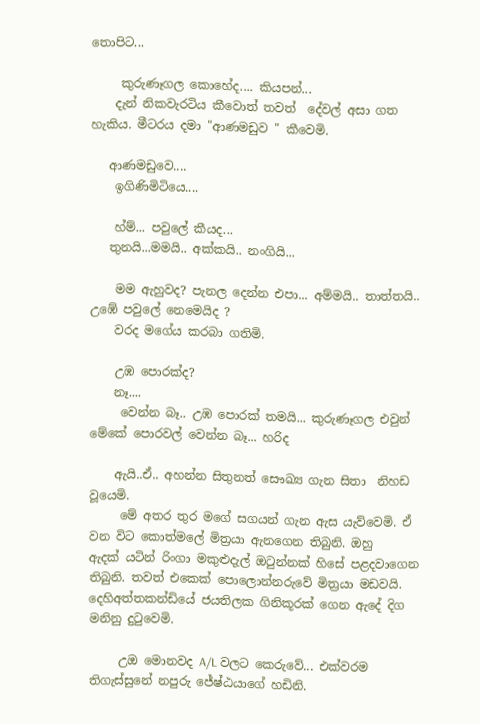තොපිට...

     කුරුණෑගල කොහේද.... කියපන්...
    දැන් නිකවැරටිය කීවොත් තවත්  දේවල් අසා ගත හැකිය. මීටරය දමා "ආණමඩුව " කීවෙමි.

   ආණමඩුවෙ....
    ඉගිණිමිටියෙ....

    හ්ම්... පවුලේ කීයද...
   තුනයි...මමයි.. අක්කයි.. නංගියි...

    මම ඇහුවද? පැනල දෙන්න එපා... අම්මයි.. තාත්තයි.. උඹේ පවුලේ නෙමෙයිද ?
    වරද මගේය කරබා ගතිමි.

    උඹ පොරක්ද?
    නෑ....
     වෙන්න බෑ.. උඹ පොරක් තමයි... කුරුණෑගල එවුන් මේකේ පොරවල් වෙන්න බෑ... හරිද

    ඇයි..ඒ.. අහන්න සිතුනත් සෞඛ්‍ය ගැන සිතා  නිහඩ වූයෙමි.
     මේ අතර තුර මගේ සගයන් ගැන ඇස යැව්වෙමි. ඒ වන විට කොත්මලේ මිත්‍රයා ඇනගෙන තිබුනි. ඔහු      ඇදක් යටින් රිංගා මකුළුදැල් ඔටුන්නක් හිසේ පළදවාගෙන තිබුනි. තවත් එකෙක් පොලොන්නරුවේ මිත්‍රයා මඩවයි. දෙහිඅත්තකන්ඩියේ ජයතිලක ගිනිකූරක් ගෙන ඇදේ දිග මනිනු දුටුවෙමි.

     උඔ මොනවද A/L වලට කෙරුවේ... එක්වරම තිගැස්සුනේ නපුරු ජේෂ්ඨයාගේ හඩිනි.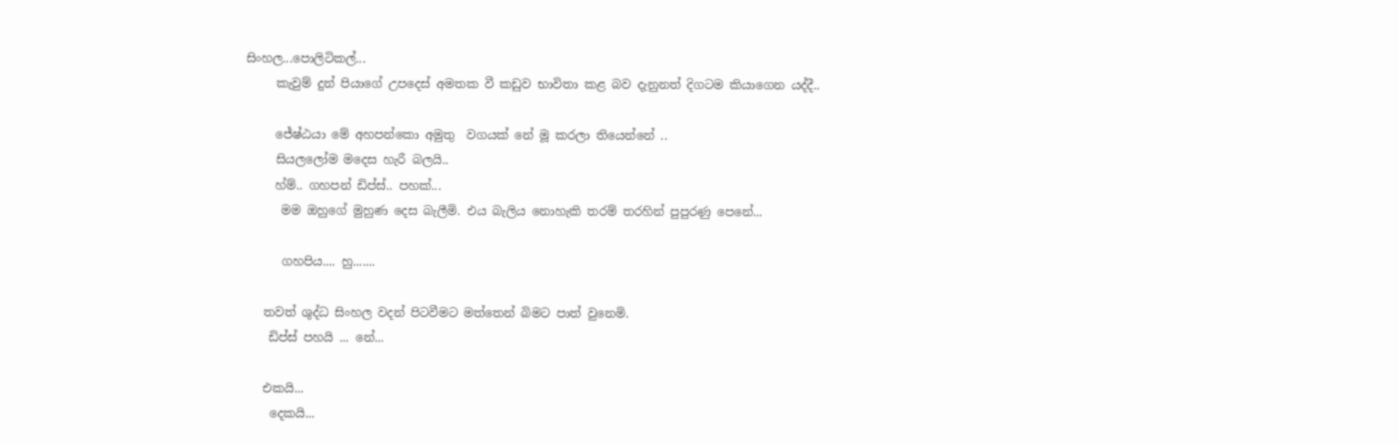සිංහල...පොලිටිකල්...
     කැවුම් දුන් පියාගේ උපදෙස් අමතක වී කඩුව භාවිතා කළ බව දැනුනත් දිගටම කියාගෙන යද්දී..

     ජේෂ්ඨයා මේ අහපන්කො අමුතු  වගයක් නේ මූ කරලා තියෙන්නේ ..
     සියලලෝම මදෙස හැරී බලයි..
     හ්ම්.. ගහපන් ඩිප්ස්.. පහක්...
      මම ඔහුගේ මුහුණ දෙස බැලීමි. එය බැලිය නොහැකි තරම් තරහින් පුපුරණු පෙනේ...

      ගහපිය.... හු.......

   තවත් ශුද්ධ සිංහල වදන් පිටවීමට මත්තෙන් බිමට පාත් වුනෙමි.
    ඩිප්ස් පහයි ... නේ...

   එකයි...
    දෙකයි...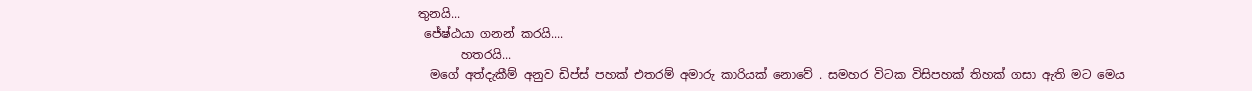තුනයි...
 ජේෂ්ඨයා ගනන් කරයි....
       හතරයි...
  මගේ අත්දැකීම් අනුව ඩිප්ස් පහක් එතරම් අමාරු කාරියක් නොවේ . සමහර විටක විසිපහක් තිහක් ගසා ඇති මට මෙය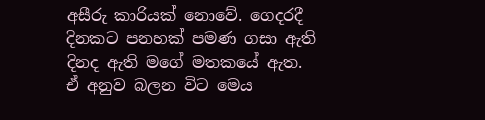අසීරු කාරියක් නොවේ. ගෙදරදී දිනකට පනහක් පමණ ගසා ඇති දිනද ඇති මගේ මතකයේ ඇත.
ඒ අනුව බලන විට මෙය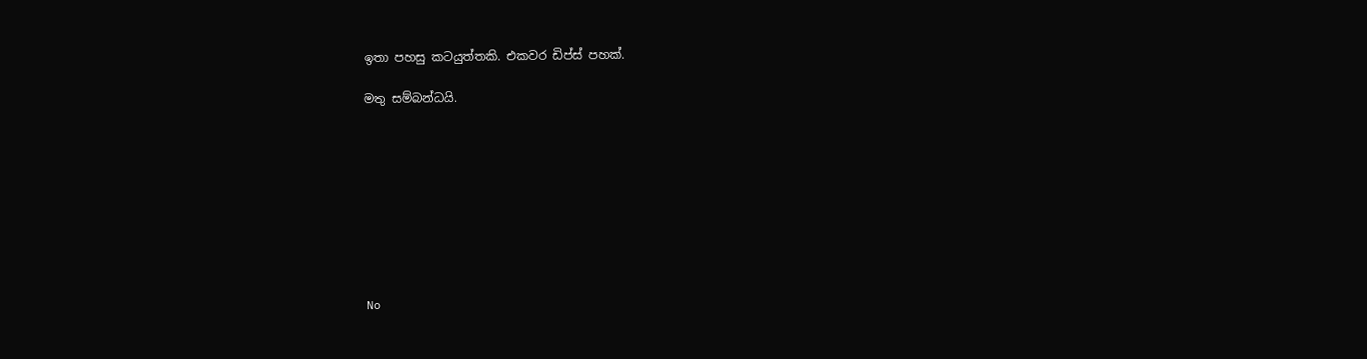ඉතා පහසු කටයුත්තකි. එකවර ඩිප්ස් පහක්.

මතු සම්බන්ධයි.









No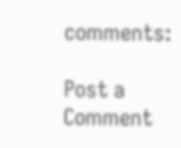comments:

Post a Comment